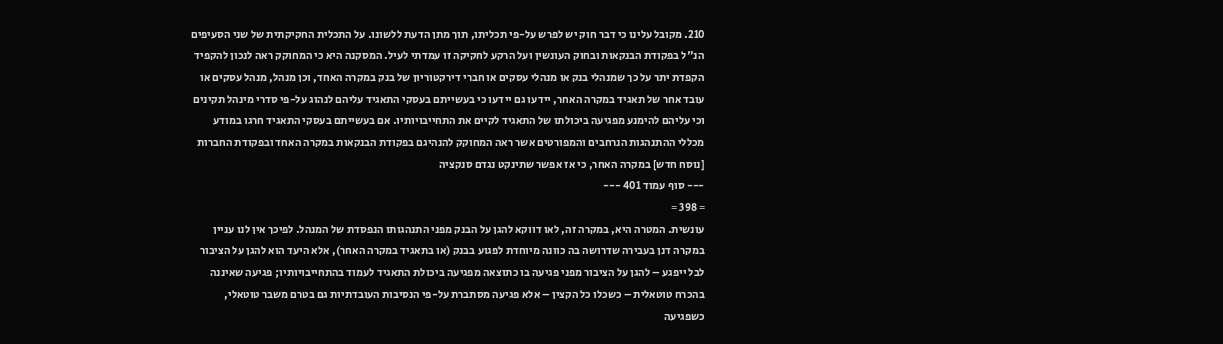210. מקובל עלינו כי דבר חוק יש לפרש על-פי תכליתו, תוך מתן הדעת ללשונו. על התכלית החקיקתית של שני הסעיפים הנ"ל בפקודת הבנקאות ובחוק העונשין ועל הרקע לחקיקה זו עמדתי לעיל. המסקנה היא כי המחוקק ראה לנכון להקפיד הקפדת יתר על כך שמנהלי בנק או מנהלי עסקים או חברי דירקטוריון של בנק במקרה האחד, וכן מנהל, מנהל עסקים או עובד אחר של תאגיד במקרה האחר, יידעו גם יידעו כי בעשייתם בעסקי התאגיד עליהם לנהוג על-פי סדרי מינהל תקינים וכי עליהם להימנע מפגיעה ביכולתו של התאגיד לקיים את התחייבויותיו. אם בעשייתם בעסקי התאגיד חרגו במודע מכללי ההתנהגות הנרחבים והמפורטים אשר ראה המחוקק להנהיגם בפקודת הבנקאות במקרה האחד ובפקודת החברות [נוסח חדש] במקרה האחר, כי אז אפשר שתינקט נגדם סנקציה
--- סוף עמוד 401 ---
= 398 =
עונשית. המטרה היא, במקרה זה, לאו דווקא להגן על הבנק מפני התנהגותו הנפסדת של המנהל. לפיכך אין לנו עניין במקרה דנן בעבירה שדרושה בה כוונה מיוחדת לפגוע בבנק (או בתאגיד במקרה האחר), אלא היעד הוא להגן על הציבור לבל ייפגע – להגן על הציבור מפני פגיעה בו כתוצאה מפגיעה ביכולת התאגיד לעמוד בהתחייבויותיו; פגיעה שאיננה בהכרח טוטאלית – כשכלו כל הקצין – אלא פגיעה מסתברת על-פי הנסיבות העובדתיות גם בטרם משבר טוטאלי, כשפגיעה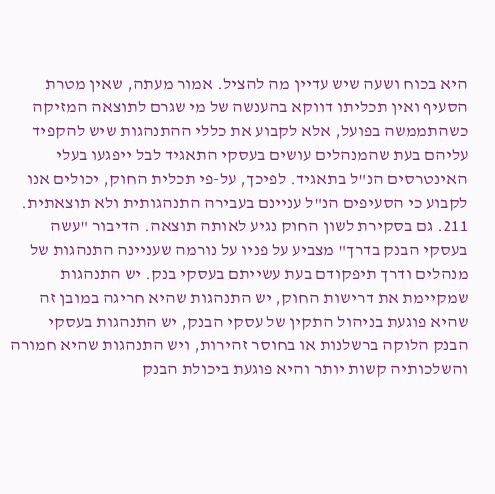היא בכוח ושעה שיש עדיין מה להציל. אמור מעתה, שאין מטרת הסעיף ואין תכליתו דווקא בהענשה של מי שגרם לתוצאה המזיקה כשהתממשה בפועל, אלא לקבוע את כללי ההתנהגות שיש להקפיד עליהם בעת שהמנהלים עושים בעסקי התאגיד לבל ייפגעו בעלי האינטרסים הנ"ל בתאגיד. לפיכך, על-פי תכלית החוק, יכולים אנו לקבוע כי הסעיפים הנ"ל עניינם בעבירה התנהגותית ולא תוצאתית.
211. גם בסקירת לשון החוק נגיע לאותה תוצאה. הדיבור "עשה בעסקי הבנק בדרך" מצביע על פניו על נורמה שעניינה התנהגות של מנהלים ודרך תיפקודם בעת עשייתם בעסקי בנק. יש התנהגות שמקיימת את דרישות החוק, יש התנהגות שהיא חריגה במובן זה שהיא פוגעת בניהול התקין של עסקי הבנק, יש התנהגות בעסקי הבנק הלוקה ברשלנות או בחוסר זהירות, ויש התנהגות שהיא חמורה והשלכותיה קשות יותר והיא פוגעת ביכולת הבנק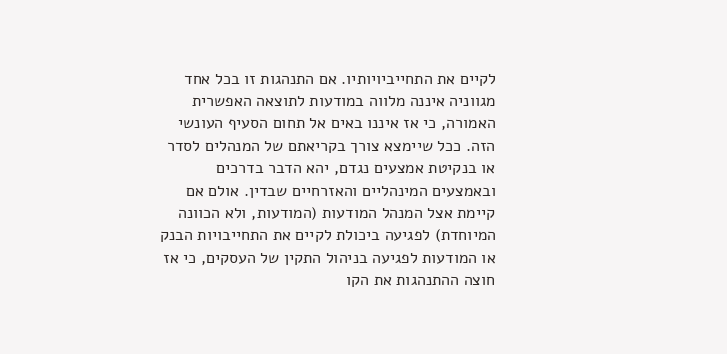לקיים את התחייביויותיו. אם התנהגות זו בכל אחד מגווניה איננה מלווה במודעות לתוצאה האפשרית האמורה, כי אז איננו באים אל תחום הסעיף העונשי הזה. ככל שיימצא צורך בקריאתם של המנהלים לסדר או בנקיטת אמצעים נגדם, יהא הדבר בדרכים ובאמצעים המינהליים והאזרחיים שבדין. אולם אם קיימת אצל המנהל המודעות (המודעות, ולא הכוונה המיוחדת) לפגיעה ביכולת לקיים את התחייבויות הבנק או המודעות לפגיעה בניהול התקין של העסקים, כי אז חוצה ההתנהגות את הקו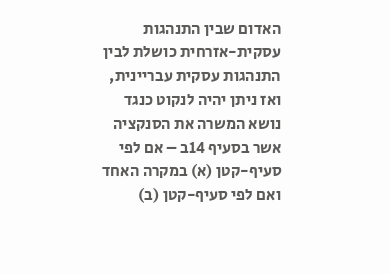האדום שבין התנהגות עסקית-אזרחית כושלת לבין התנהגות עסקית עבריינית, ואז ניתן יהיה לנקוט כנגד נושא המשרה את הסנקציה אשר בסעיף 14ב – אם לפי סעיף-קטן (א) במקרה האחד ואם לפי סעיף-קטן (ב)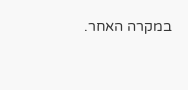במקרה האחר.